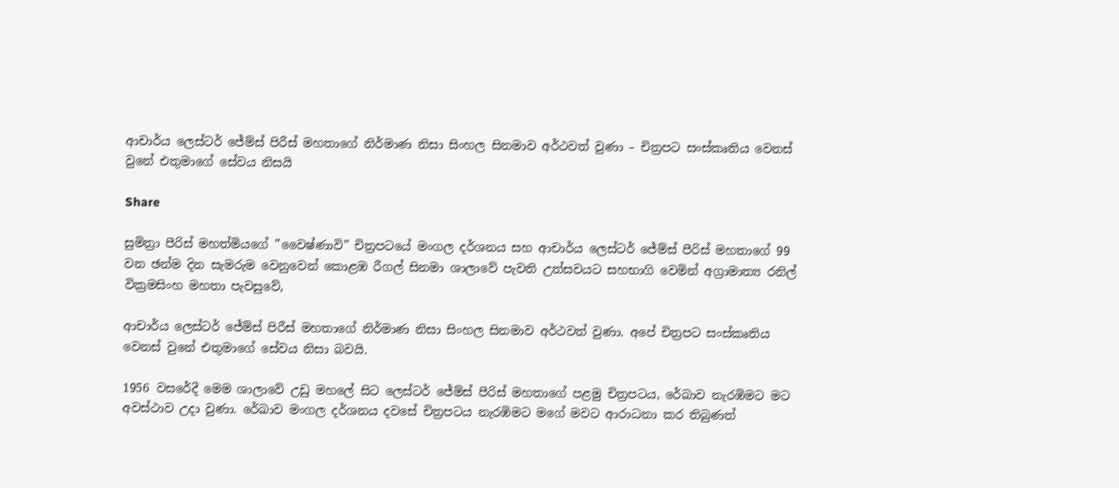ආචාර්ය ලෙස්ටර් ජේම්ස් පිරීස් මහතාගේ නිර්මාණ නිසා සිංහල සිනමාව අර්ථවත් වුණා – චිත්‍රපට සංස්කෘතිය වෙනස් වුනේ එතුමාගේ සේවය නිසයි

Share

සුමිත්‍රා පීරිස් මහත්මියගේ ”වෛෂ්ණාවි” චිත්‍රපටයේ මංගල දර්ශනය සහ ආචාර්ය ලෙස්ටර් ජේම්ස් පීරිස් මහතාගේ 99 වන ඡන්ම දින සැමරුම වෙනුවෙන් කොළඹ රීගල් සිනමා ශාලාවේ පැවති උත්සවයට සහභාගි වෙමින් අග්‍රාමාත්‍ය රනිල් වික්‍රමසිංහ මහතා පැවසුවේ,

ආචාර්ය ලෙස්ටර් ජේම්ස් පිරීස් මහතාගේ නිර්මාණ නිසා සිංහල සිනමාව අර්ථවත් වුණා. අපේ චිත්‍රපට සංස්කෘතිය වෙනස් වුනේ එතුමාගේ සේවය නිසා බවයි.

1956 වසරේදී මෙම ශාලාවේ උඩු මහලේ සිට ලෙස්ටර් ජේම්ස් පීරිස් මහතාගේ පළමු චිත්‍රපටය, රේඛාව නැරඹිමට මට අවස්ථාව උදා වුණා. රේඛාව මංගල දර්ශනය දවසේ චිත්‍රපටය නැරඹිමට මගේ මවට ආරාධනා කර තිබුණත්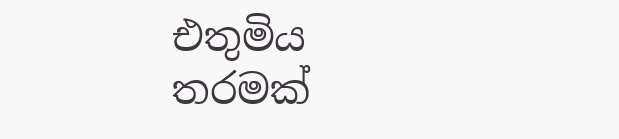එතුමිය තරමක්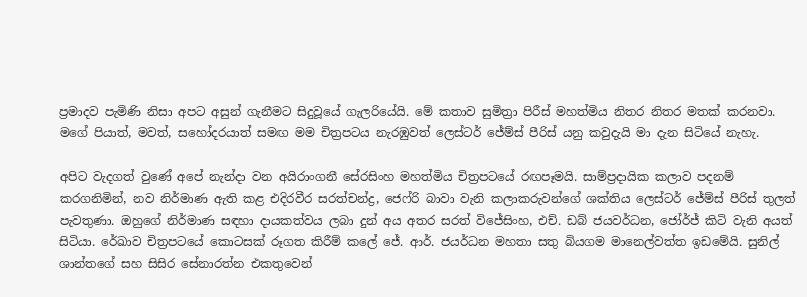ප්‍රමාදව පැමිණි නිසා අපට අසුන් ගැනීමට සිදුවූයේ ගැලරියේයි. මේ කතාව සුමිත්‍රා පිරීස් මහත්මිය නිතර නිතර මතක් කරනවා. මගේ පියාත්, මවත්, සහෝදරයාත් සමඟ මම චිත්‍රපටය නැරඹුවත් ලෙස්ටර් ජේම්ස් පීරිස් යනු කවුදැයි මා දැන සිටියේ නැහැ.

අපිට වැදගත් වුණේ අපේ නැන්දා වන අයිරාංගනී සේරසිංහ මහත්මිය චිත්‍රපටයේ රඟපෑමයි. සාම්ප්‍රදායික කලාව පදනම් කරගනිමින්, නව නිර්මාණ ඇති කළ එදිරවීර සරත්චන්ද්‍ර, ජෙෆ්රි බාවා වැනි කලාකරුවන්ගේ ශක්තිය ලෙස්ටර් ජේම්ස් පීරිස් තුලත් පැවතුණා. ඔහුගේ නිර්මාණ සඳහා දායකත්වය ලබා දුන් අය අතර සරත් විජේසිංහ, එච්. ඩබ් ජයවර්ධන, ජෝර්ජ් කිටි වැනි අයත් සිටියා. රේඛාව චිත්‍රපටයේ කොටසක් රූගත කිරීම් කලේ ජේ. ආර්. ජයර්ධන මහතා සතු බියගම මානෙල්වත්ත ඉඩමේයි. සුනිල් ශාන්තගේ සහ සිසිර සේනාරත්න එකතුවෙන්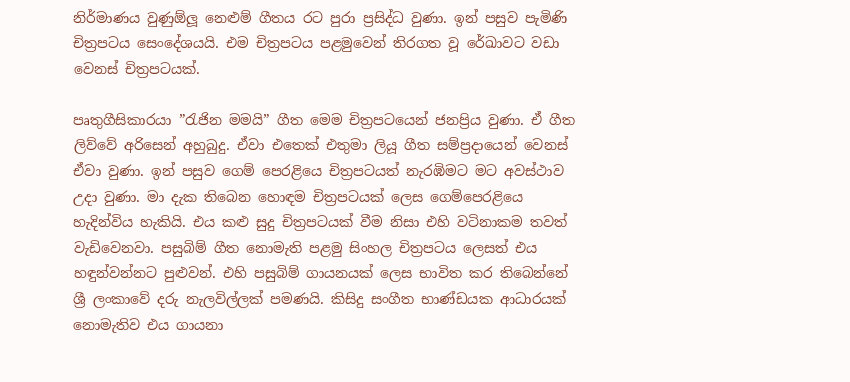නිර්මාණය වුණුඕලූ නෙළුම් ගීතය රට පුරා ප්‍රසිද්ධ වුණා. ඉන් පසුව පැමිණි චිත්‍රපටය සෙංදේශයයි. එම චිත්‍රපටය පළමුවෙන් තිරගත වූ රේඛාවට වඩා වෙනස් චිත්‍රපටයක්.

පෘතුගීසිකාරයා ”රැජින මමයි” ගීත මෙම චිත්‍රපටයෙන් ජනප්‍රිය වුණා. ඒ ගීත ලිව්වේ අරිසෙන් අහුබුදු. ඒවා එතෙක් එතුමා ලියූ ගීත සම්ප්‍රදායෙන් වෙනස් ඒවා වුණා. ඉන් පසුව ගෙම් පෙරළියෙ චිත්‍රපටයත් නැරඹිමට මට අවස්ථාව උදා වුණා. මා දැක තිබෙන හොඳම චිත්‍රපටයක් ලෙස ගෙම්පෙරළියෙ හැදින්විය හැකියි. එය කළු සුදු චිත්‍රපටයක් වීම නිසා එහි වටිනාකම තවත් වැඩිවෙනවා. පසුබිම් ගීත නොමැති පළමු සිංහල චිත්‍රපටය ලෙසත් එය හඳුන්වන්නට පුළුවන්. එහි පසුබිම් ගායනයක් ලෙස භාවිත කර තිබෙන්නේ ශ්‍රී ලංකාවේ දරු නැලවිල්ලක් පමණයි. කිසිදු සංගීත භාණ්ඩයක ආධාරයක් නොමැතිව එය ගායනා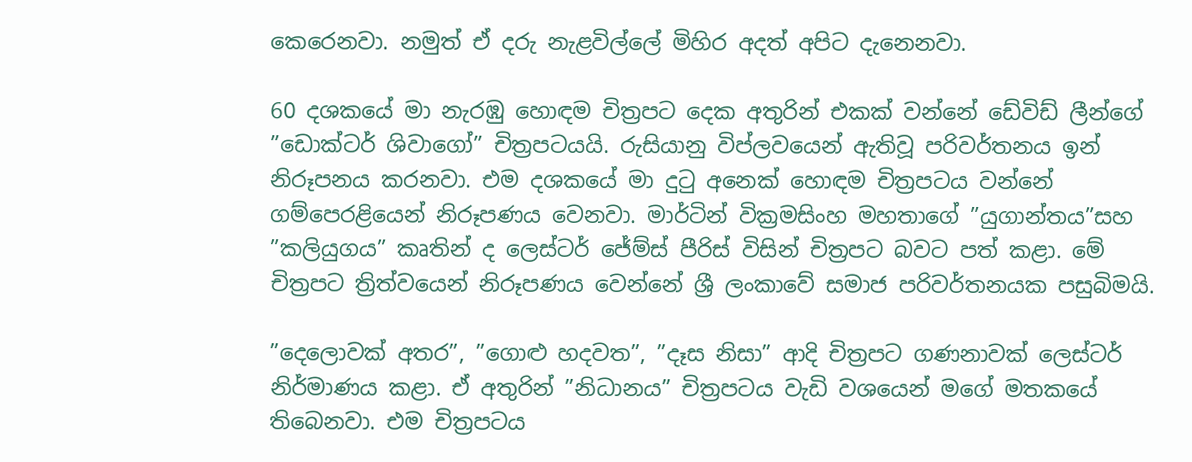කෙරෙනවා. නමුත් ඒ දරු නැළවිල්ලේ මිහිර අදත් අපිට දැනෙනවා.

60 දශකයේ මා නැරඹු හොඳම චිත්‍රපට දෙක අතුරින් එකක් වන්නේ ඩේවිඩ් ලීන්ගේ ”ඩොක්ටර් ශිවාගෝ” චිත්‍රපටයයි. රුසියානු විප්ලවයෙන් ඇතිවූ පරිවර්තනය ඉන් නිරූපනය කරනවා. එම දශකයේ මා දුටු අනෙක් හොඳම චිත්‍රපටය වන්නේ ගම්පෙරළියෙන් නිරූපණය වෙනවා. මාර්ටින් වික්‍රමසිංහ මහතාගේ ”යුගාන්තය”සහ ”කලියුගය” කෘතින් ද ලෙස්ටර් ජේම්ස් පීරිස් විසින් චිත්‍රපට බවට පත් කළා. මේ චිත්‍රපට ත්‍රිත්වයෙන් නිරූපණය වෙන්නේ ශ්‍රී ලංකාවේ සමාජ පරිවර්තනයක පසුබිමයි.

”දෙලොවක් අතර”, ”ගොළු හදවත”, ”දෑස නිසා” ආදි චිත්‍රපට ගණනාවක් ලෙස්ටර් නිර්මාණය කළා. ඒ අතුරින් ”නිධානය” චිත්‍රපටය වැඩි වශයෙන් මගේ මතකයේ තිබෙනවා. එම චිත්‍රපටය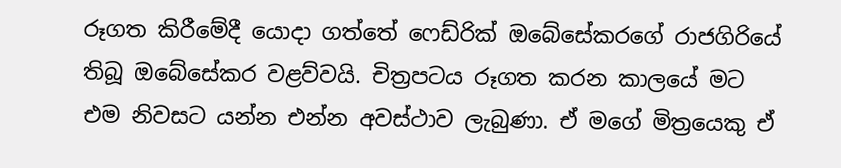රූගත කිරීමේදී යොදා ගත්තේ ෆෙඩ්රික් ඔබේසේකරගේ රාජගිරියේ තිබූ ඔබේසේකර වළව්වයි. චිත්‍රපටය රූගත කරන කාලයේ මට එම නිවසට යන්න එන්න අවස්ථාව ලැබුණා. ඒ මගේ මිත්‍රයෙකු ඒ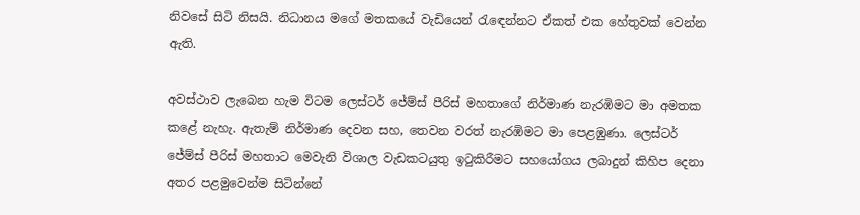නිවසේ සිටි නිසයි. නිධානය මගේ මතකයේ වැඩියෙන් රැඳෙන්නට ඒකත් එක හේතුවක් වෙන්න ඇති.

අවස්ථාව ලැබෙන හැම විටම ලෙස්ටර් ජේම්ස් පීරිස් මහතාගේ නිර්මාණ නැරඹිමට මා අමතක කළේ නැහැ. ඇතැම් නිර්මාණ දෙවන සහ, තෙවන වරත් නැරඹිමට මා පෙළඹුණා. ලෙස්ටර් ජේම්ස් පීරිස් මහතාට මෙවැනි විශාල වැඩකටයුතු ඉටුකිරීමට සහයෝගය ලබාදුන් කිහිප දෙනා අතර පළමුවෙන්ම සිටින්නේ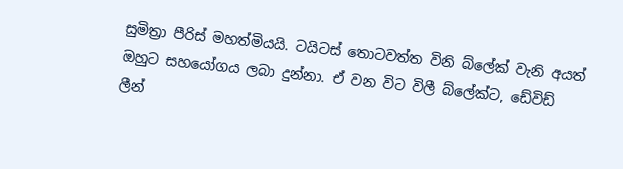සුමිත්‍රා පීරිස් මහත්මියයි. ටයිටස් තොටවත්ත විනි බ්ලේක් වැනි අයත් ඔහුට සහයෝගය ලබා දුන්නා. ඒ වන විට විලී බ්ලේක්ට, ඩේවිඩ් ලීන්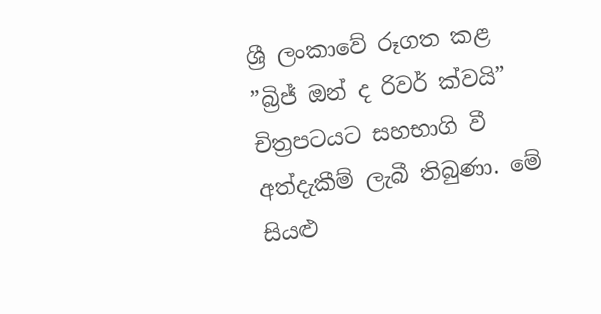ශ්‍රී ලංකාවේ රූගත කළ ”බ්‍රිජ් ඔන් ද රිවර් ක්වයි” චිත්‍රපටයට සහභාගි වී අත්දැකීම් ලැබී තිබුණා. මේ සියළු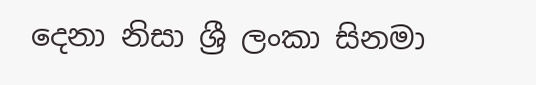දෙනා නිසා ශ්‍රී ලංකා සිනමා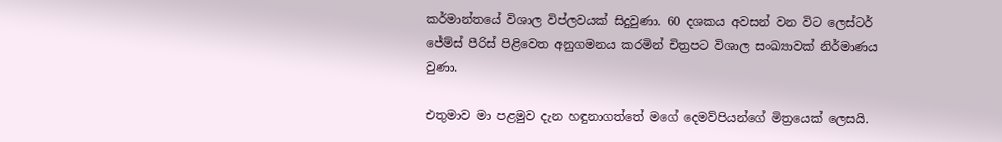කර්මාන්තයේ විශාල විප්ලවයක් සිදුවුණා. 60 දශකය අවසන් වන විට ලෙස්ටර් ජේම්ස් පීරිස් පිළිවෙත අනුගමනය කරමින් චිත්‍රපට විශාල සංඛ්‍යාවක් නිර්මාණය වුණා.

එතුමාව මා පළමුව දැන හඳුනාගත්තේ මගේ දෙමව්පියන්ගේ මිත්‍රයෙක් ලෙසයි.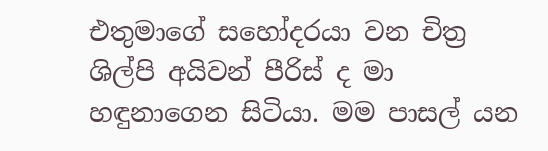එතුමාගේ සහෝදරයා වන චිත්‍ර ශිල්පි අයිවන් පීරිස් ද මා හඳුනාගෙන සිටියා. මම පාසල් යන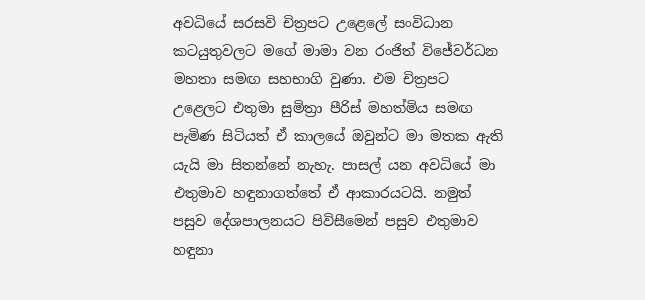අවධියේ සරසවි චිත්‍රපට උළෙලේ සංවිධාන කටයුතුවලට මගේ මාමා වන රංජිත් විජේවර්ධන මහතා සමඟ සහභාගි වුණා. එම චිත්‍රපට උළෙලට එතුමා සුමිත්‍රා පීරිස් මහත්මිය සමඟ පැමිණ සිටියත් ඒ කාලයේ ඔවුන්ට මා මතක ඇති යැයි මා සිතන්නේ නැහැ. පාසල් යන අවධියේ මා එතුමාව හඳුනාගත්තේ ඒ ආකාරයටයි. නමුත් පසුව දේශපාලනයට පිවිසීමෙන් පසුව එතුමාව හඳුනා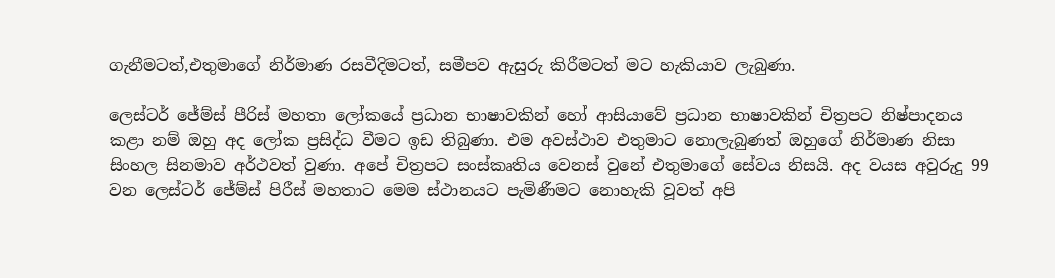ගැනීමටත්,එතුමාගේ නිර්මාණ රසවීදිමටත්, සමීපව ඇසුරු කිරීමටත් මට හැකියාව ලැබුණා.

ලෙස්ටර් ජේම්ස් පීරිස් මහතා ලෝකයේ ප්‍රධාන භාෂාවකින් හෝ ආසියාවේ ප්‍රධාන භාෂාවකින් චිත්‍රපට නිෂ්පාදනය කළා නම් ඔහු අද ලෝක ප්‍රසිද්ධ වීමට ඉඩ තිබුණා. එම අවස්ථාව එතුමාට නොලැබුණත් ඔහුගේ නිර්මාණ නිසා සිංහල සිනමාව අර්ථවත් වුණා. අපේ චිත්‍රපට සංස්කෘතිය වෙනස් වුනේ එතුමාගේ සේවය නිසයි. අද වයස අවුරුදු 99 වන ලෙස්ටර් ජේම්ස් පිරීස් මහතාට මෙම ස්ථානයට පැමිණීමට නොහැකි වූවත් අපි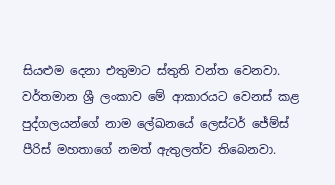සියළුම දෙනා එතුමාට ස්තුති වන්ත වෙනවා. වර්තමාන ශ්‍රී ලංකාව මේ ආකාරයට වෙනස් කළ පුද්ගලයන්ගේ නාම ලේඛනයේ ලෙස්ටර් ජේම්ස් පීරිස් මහතාගේ නමත් ඇතුලත්ව තිබෙනවා.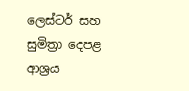ලෙස්ටර් සහ සුමිත්‍රා දෙපළ ආශ්‍රය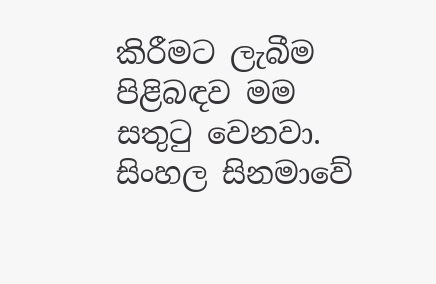කිරීමට ලැබීම පිළිබඳව මම සතුටු වෙනවා. සිංහල සිනමාවේ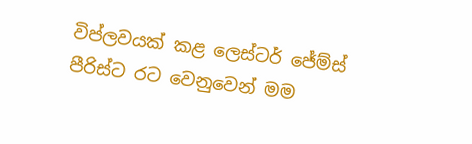විප්ලවයක් කළ ලෙස්ටර් ජේම්ස් පීරිස්ට රට වෙනුවෙන් මම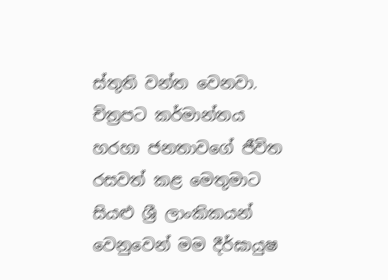ස්තුති වන්ත වෙනවා. චිත්‍රපට කර්මාන්තය හරහා ජනතාවගේ ජීවිත රසවත් කළ මෙතුමාට සියළු ශ්‍රී ලාංකිකයන් වෙනුවෙන් මම දීර්ඝායුෂ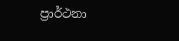ප්‍රාර්ථනා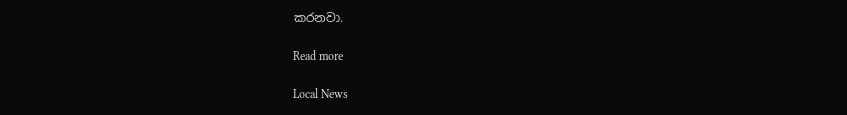කරනවා.

Read more

Local News